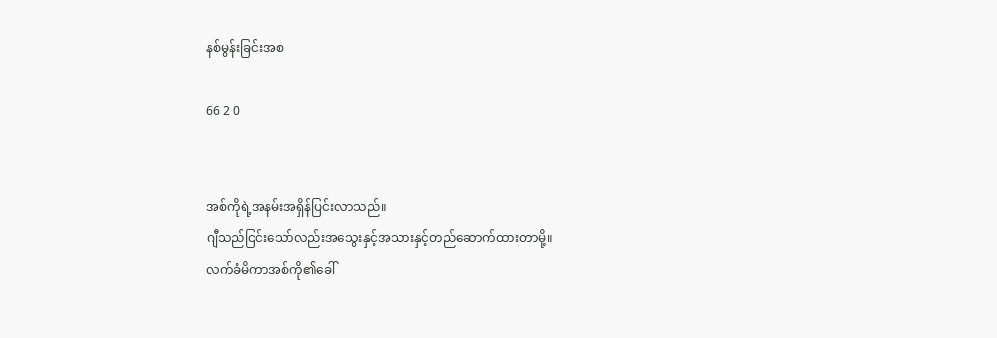နစ်မွန်းခြင်းအစ

66 2 0


အစ်ကိုရဲ့အနမ်းအရှိန်ပြင်းလာသည်။
ဂျီသည်ငြင်းသော်လည်းအသွေးနှင့်အသားနှင့်တည်ဆောက်ထားတာမို့။
လက်ခံမိကာအစ်ကို၏ခေါ်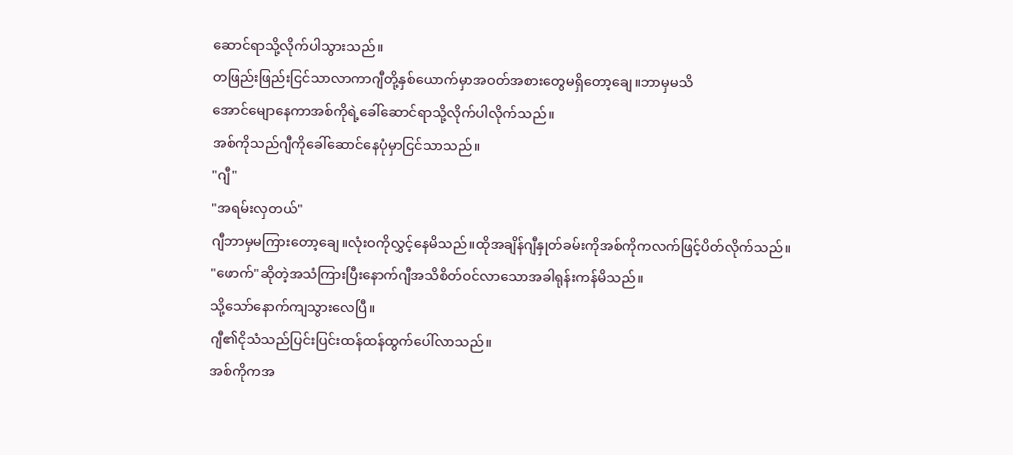ဆောင်ရာသို့လိုက်ပါသွားသည်။
တဖြည်းဖြည်းငြင်သာလာကာဂျီတို့နှစ်ယောက်မှာအဝတ်အစားတွေမရှိတော့ချေ။ဘာမှမသိ
အောင်မျောနေကာအစ်ကိုရဲ့ခေါ်ဆောင်ရာသို့လိုက်ပါလိုက်သည်။
အစ်ကိုသည်ဂျီကိုခေါ်ဆောင်နေပုံမှာငြင်သာသည်။
"ဂျီ"
"အရမ်းလှတယ်"
ဂျီဘာမှမကြားတော့ချေ။လုံးဝကိုလွှင့်နေမိသည်။ထိုအချိန်ဂျီနှုတ်ခမ်းကိုအစ်ကိုကလက်ဖြင့်ပိတ်လိုက်သည်။
"ဖောက်"ဆိုတဲ့အသံကြားပြီးနောက်ဂျီအသိစိတ်ဝင်လာသောအခါရုန်းကန်မိသည်။
သို့သော်နောက်ကျသွားလေပြီ။
ဂျီ၏ငိုသံသည်ပြင်းပြင်းထန်ထန်ထွက်ပေါ်လာသည်။
အစ်ကိုကအ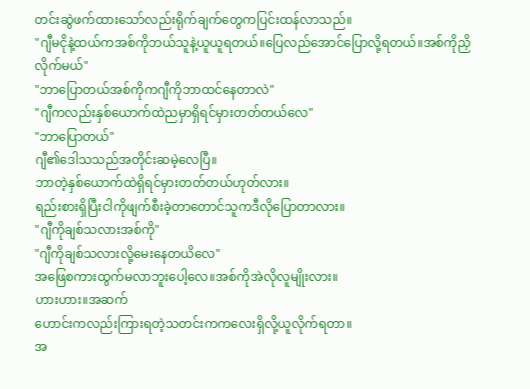တင်းဆွဲဖက်ထားသော်လည်းရိုက်ချက်တွေကပြင်းထန်လာသည်။
"ဂျီမငိုနဲ့ထယ်ကအစ်ကိုဘယ်သူနဲ့ယူယူရတယ်။ပြေလည်အောင်ပြောလို့ရတယ်။အစ်ကိုညှိလိုက်မယ်"
"ဘာပြောတယ်အစ်ကိုကဂျီကိုဘာထင်နေတာလဲ"
"ဂျီကလည်းနှစ်ယောက်ထဲညမှာရှိရင်မှားတတ်တယ်လေ"
"ဘာပြောတယ်"
ဂျီ၏ဒေါသသည်အတိုင်းဆမဲ့လေပြီ။
ဘာတဲ့နှစ်ယောက်ထဲရှိရင်မှားတတ်တယ်ဟုတ်လား။
ရည်းစားရှိပြီးငါကိုဖျက်စီးခဲ့တာတောင်သူကဒီလိုပြောတာလား။
"ဂျီကိုချစ်သလားအစ်ကို"
"ဂျီကိုချစ်သလားလို့မေးနေတယိလေ"
အဖြေစကားထွက်မလာဘူးပေါ့လေ။အစ်ကိုအဲလိုလူမျိုးလား။
ဟားဟား။အဆက်
ဟောင်းကလည်းကြားရတဲ့သတင်းကကလေးရှိလို့ယူလိုက်ရတာ။
အ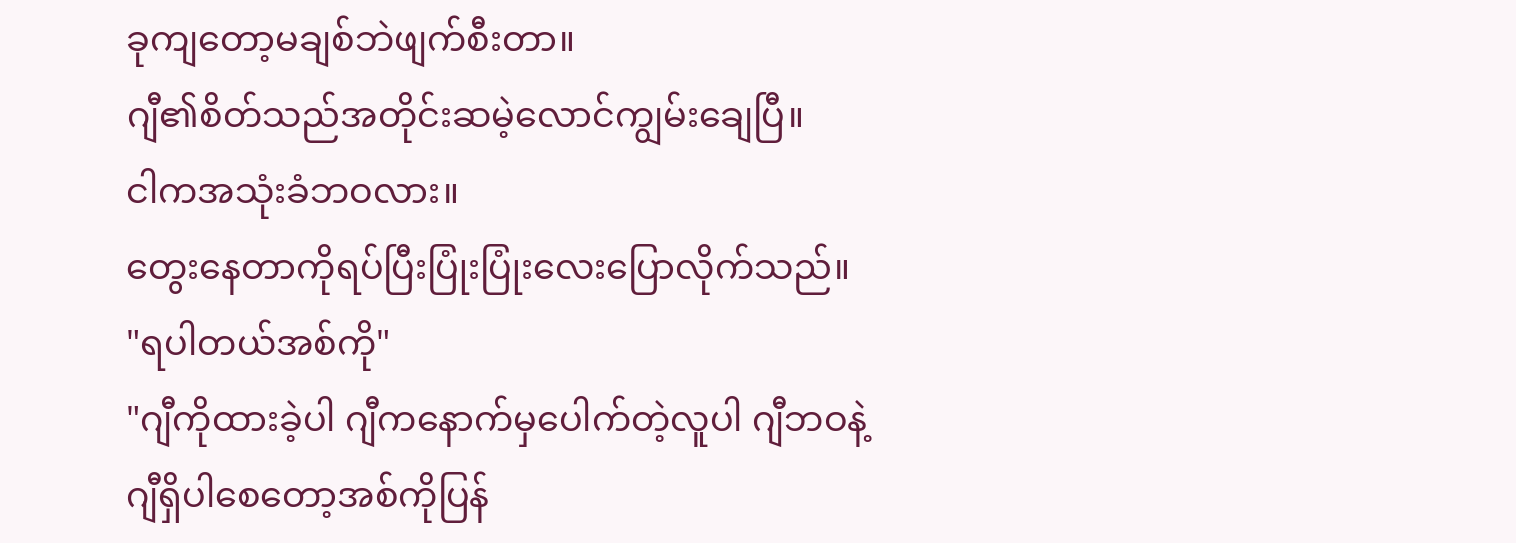ခုကျတော့မချစ်ဘဲဖျက်စီးတာ။
ဂျီ၏စိတ်သည်အတိုင်းဆမဲ့လောင်ကျွမ်းချေပြီ။
ငါကအသုံးခံဘဝလား။
တွေးနေတာကိုရပ်ပြီးပြုံးပြုံးလေးပြောလိုက်သည်။
"ရပါတယ်အစ်ကို"
"ဂျီကိုထားခဲ့ပါ ဂျီကနောက်မှပေါက်တဲ့လူပါ ဂျီဘဝနဲ့ဂျီရှိပါစေတော့အစ်ကိုပြန်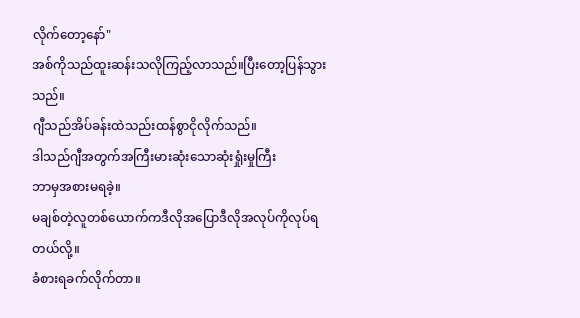လိုက်တော့နော်"
အစ်ကိုသည်ထူးဆန်းသလိုကြည့်လာသည်။ပြီးတော့ပြန်သွားသည်။
ဂျီသည်အိပ်ခန်းထဲသည်းထန်စွာငိုလိုက်သည်။
ဒါသည်ဂျီအတွက်အကြီးမားဆုံးသောဆုံးရှုံးမှုကြီး
ဘာမှအစားမရခဲ့။
မချစ်တဲ့လူတစ်ယောက်ကဒီလိုအပြောဒီလိုအလုပ်ကိုလုပ်ရတယ်လို့။
ခံစားရခက်လိုက်တာ။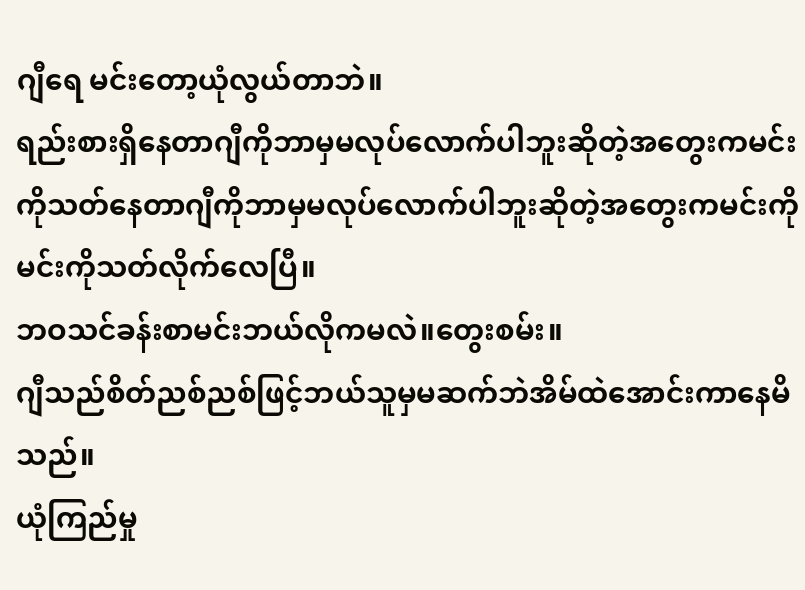ဂျီရေ မင်းတော့ယုံလွယ်တာဘဲ။
ရည်းစားရှိနေတာဂျီကိုဘာမှမလုပ်လောက်ပါဘူးဆိုတဲ့အတွေးကမင်းကိုသတ်နေတာဂျီကိုဘာမှမလုပ်လောက်ပါဘူးဆိုတဲ့အတွေးကမင်းကိုမင်းကိုသတ်လိုက်လေပြီ။
ဘဝသင်ခန်းစာမင်းဘယ်လိုကမလဲ။တွေးစမ်း။
ဂျီသည်စိတ်ညစ်ညစ်ဖြင့်ဘယ်သူမှမဆက်ဘဲအိမ်ထဲအောင်းကာနေမိသည်။
ယုံကြည်မှု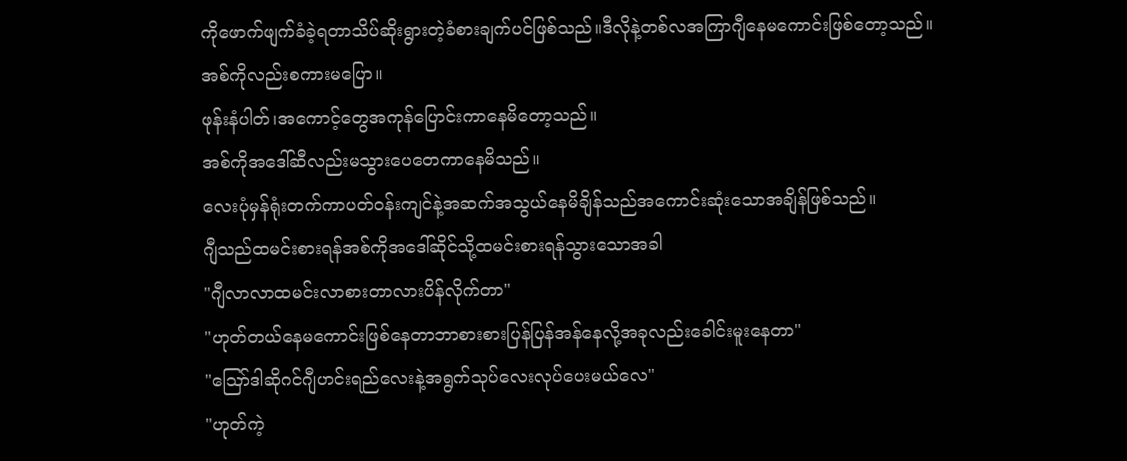ကိုဖောက်ဖျက်ခံခဲ့ရတာသိပ်ဆိုးရွားတဲ့ခံစားချက်ပင်ဖြစ်သည်။ဒီလိုနဲ့တစ်လအကြာဂျီနေမကောင်းဖြစ်တော့သည်။
အစ်ကိုလည်းစကားမပြော။
ဖုန်းနံပါတ်၊အကောင့်တွေအကုန်ပြောင်းကာနေမိတော့သည်။
အစ်ကိုအဒေါ်ဆီလည်းမသွားပေတေကာနေမိသည်။
လေးပုံမှန်ရုံးတက်ကာပတ်ဝန်းကျင်နဲ့အဆက်အသွယ်နေမိချိန်သည်အကောင်းဆုံးသောအချိန်ဖြစ်သည်။
ဂျီသည်ထမင်းစားရန်အစ်ကိုအဒေါ်ဆိုင်သို့ထမင်းစားရန်သွားသောအခါ
"ဂျီလာလာထမင်းလာစားတာလားပိန်လိုက်တာ"
"ဟုတ်တယ်နေမကောင်းဖြစ်နေတာဘာစားစားပြန်ပြန်အန်နေလို့အခုလည်းခေါင်းမူးနေတာ"
"ဪဒါဆိုဂင်ဂျီဟင်းရည်လေးနဲ့အရွက်သုပ်လေးလုပ်ပေးမယ်လေ"
"ဟုတ်ကဲ့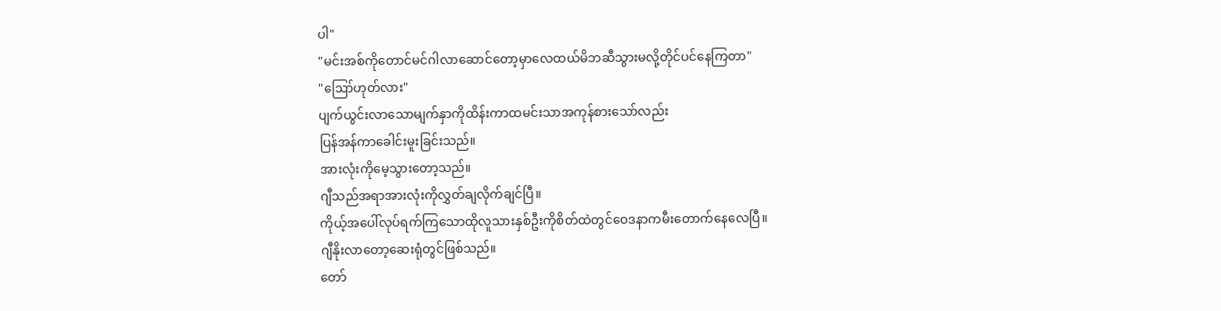ပါ"
"မင်းအစ်ကိုတောင်မင်ဂါလာဆောင်တော့မှာလေထယ်မိဘဆီသွားမလို့တိုင်ပင်နေကြတာ"
"ဪဟုတ်လား"
ပျက်ယွင်းလာသောမျက်နှာကိုထိန်းကာထမင်းသာအကုန်စားသော်လည်း
ပြန်အန်ကာခေါင်းမူးခြင်းသည်။
အားလုံးကိုမေ့သွားတော့သည်။
ဂျီသည်အရာအားလုံးကိုလွှတ်ချလိုက်ချင်ပြီ။
ကိုယ့်အပေါ်လုပ်ရက်ကြသောထိုလူသားနှစ်ဦးကိုစိတ်ထဲတွင်ဝေဒနာကမီးတောက်နေလေပြီ။
ဂျီနိုးလာတော့ဆေးရုံတွင်ဖြစ်သည်။
တော်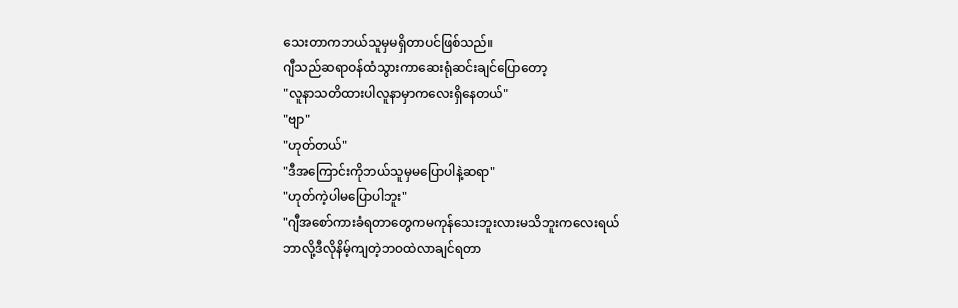သေးတာကဘယ်သူမှမရှိတာပင်ဖြစ်သည်။
ဂျီသည်ဆရာဝန်ထံသွားကာဆေးရုံဆင်းချင်ပြောတော့
"လူနာသတိထားပါလူနာမှာကလေးရှိနေတယ်"
"ဗျာ"
"ဟုတ်တယ်"
"ဒီအကြောင်းကိုဘယ်သူမှမပြောပါနဲ့ဆရာ"
"ဟုတ်ကဲ့ပါမပြောပါဘူး"
"ဂျီအစော်ကားခံရတာတွေကမကုန်သေးဘူးလားမသိဘူးကလေးရယ်
ဘာလို့ဒီလိုနိမ့်ကျတဲ့ဘဝထဲလာချင်ရတာ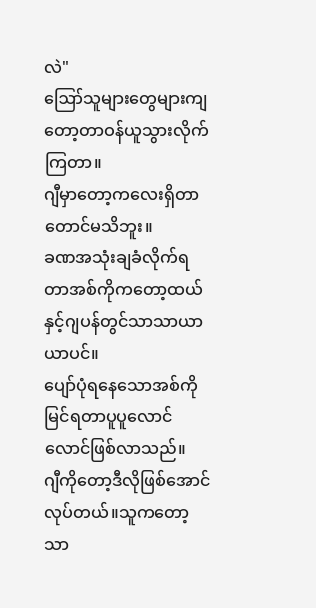လဲ"
ဪသူများတွေများကျတော့တာဝန်ယူသွားလိုက်ကြတာ။
ဂျီမှာတော့ကလေးရှိတာတောင်မသိဘူး။
ခဏအသုံးချခံလိုက်ရတာအစ်ကိုကတော့ထယ်နှင့်ဂျပန်တွင်သာသာယာယာပင်။
ပျော်ပုံရနေသောအစ်ကိုမြင်ရတာပူပူလောင်လောင်ဖြစ်လာသည်။
ဂျီကိုတော့ဒီလိုဖြစ်အောင်လုပ်တယ်။သူကတော့သာ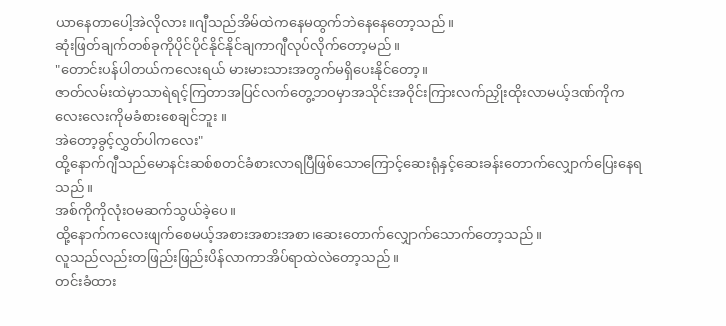ယာနေတာပေါ့အဲလိုလား။ဂျီသည်အိမ်ထဲကနေမထွက်ဘဲနေနေတော့သည်။
ဆုံးဖြတ်ချက်တစ်ခုကိုပိုင်ပိုင်နိုင်နိုင်ချကာဂျီလုပ်လိုက်တော့မည်။
"တောင်းပန်ပါတယ်ကလေးရယ် မားမားသားအတွက်မရှိပေးနိုင်တော့။
ဇာတ်လမ်းထဲမှာသာရဲရင့်ကြတာအပြင်လက်တွေ့ဘဝမှာအသိုင်းအဝိုင်းကြားလက်ညှိုးထိုးလာမယ့်ဒဏ်ကိုကလေးလေးကိုမခံစားစေချင်ဘူး ။
အဲတော့ခွင့်လွှတ်ပါကလေး"
ထို့နောက်ဂျီသည်မောနင်းဆစ်စတင်ခံစားလာရပြီဖြစ်သောကြောင့်ဆေးရုံနှင့်ဆေးခန်းတောက်လျှောက်ပြေးနေရသည်။
အစ်ကိုကိုလုံးဝမဆက်သွယ်ခဲ့ပေ။
ထို့နောက်‌ကလေးဖျက်စေမယ့်အစားအစားအစာ၊ဆေးတောက်လျှောက်သောက်တော့သည်။
လူသည်လည်းတဖြည်းဖြည်းပိန်လာကာအိပ်ရာထဲလဲတော့သည်။
တင်းခံထား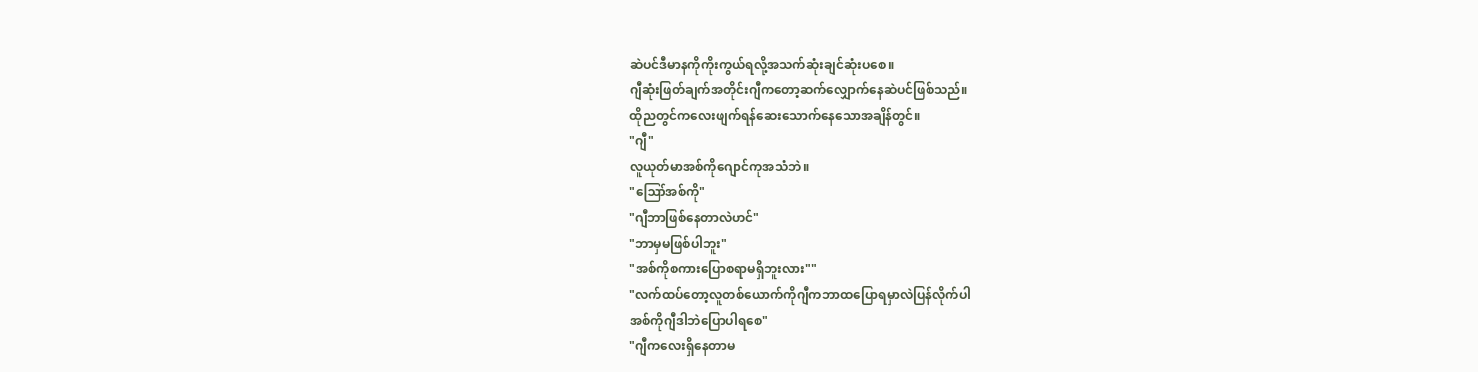ဆဲပင်ဒီမာနကိုကိုးကွယ်ရလို့အသက်ဆုံးချင်ဆုံးပစေ။
ဂျီဆုံးဖြတ်ချက်အတိုင်းဂျီကတော့ဆက်လျှောက်နေဆဲပင်ဖြစ်သည်။
ထိုညတွင်ကလေးဖျက်ရန်ဆေးသောက်နေသောအချိန်တွင်။
"ဂျီ"
လူယုတ်မာအစ်ကိုဂျောင်ကုအသံဘဲ။
"ဪအစ်ကို"
"ဂျီဘာဖြစ်နေတာလဲဟင်"
"ဘာမှမဖြစ်ပါဘူး"
"အစ်ကိုစကားပြောစရာမရှိဘူးလား""
"လက်ထပ်တော့လူတစ်ယောက်ကိုဂျီကဘာထပြောရမှာလဲပြန်လိုက်ပါ
အစ်ကိုဂျီဒါဘဲပြောပါရစေ"
"ဂျီကလေးရှိနေတာမ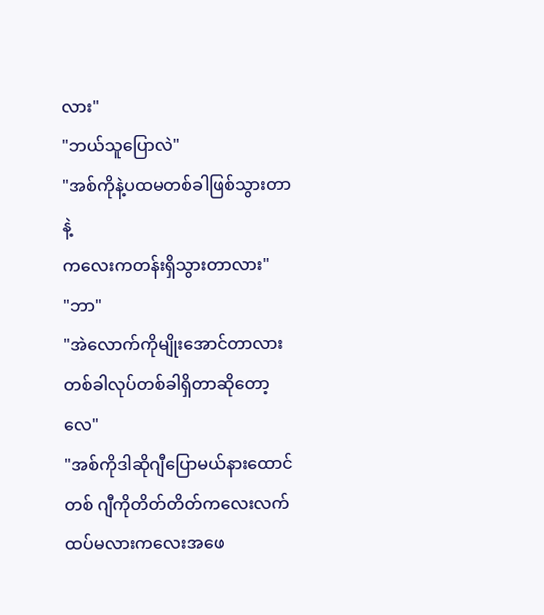လား"
"ဘယ်သူပြောလဲ"
"အစ်ကိုနဲ့ပထမတစ်ခါဖြစ်သွားတာနဲ့
ကလေးကတန်းရှိသွားတာလား"
"ဘာ"
"အဲလောက်ကိုမျိုးအောင်တာလားတစ်ခါလုပ်တစ်ခါရှိတာဆိုတော့လေ"
"အစ်ကိုဒါဆိုဂျီပြောမယ်နားထောင်
တစ် ဂျီကိုတိတ်တိတ်ကလေးလက်ထပ်မလားကလေးအဖေ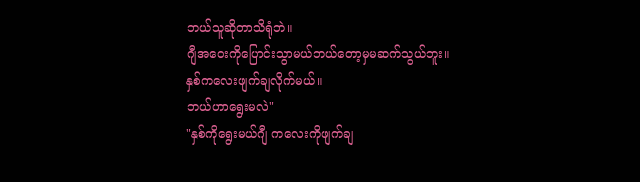ဘယ်သူဆိုတာသိရုံဘဲ။
ဂျီအဝေးကိုပြောင်းသွာမယ်ဘယ်တော့မှမဆက်သွယ်ဘူး။
နှစ်ကလေးဖျက်ချလိုက်မယ်။
ဘယ်ဟာရွေးမလဲ"
"နှစ်ကိုရွေးမယ်ဂျီ ကလေးကိုဖျက်ချ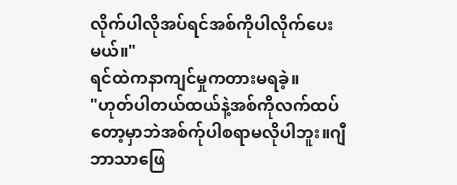လိုက်ပါလိုအပ်ရင်အစ်ကိုပါလိုက်ပေးမယ်။"
ရင်ထဲကနာကျင်မှုကတားမရခဲ့။
"ဟုတ်ပါတယ်ထယ်နဲ့အစ်ကိုလက်ထပ်တော့မှာဘဲအစ်က်ုပါစရာမလိုပါဘူး။ဂျီဘာသာဖြေ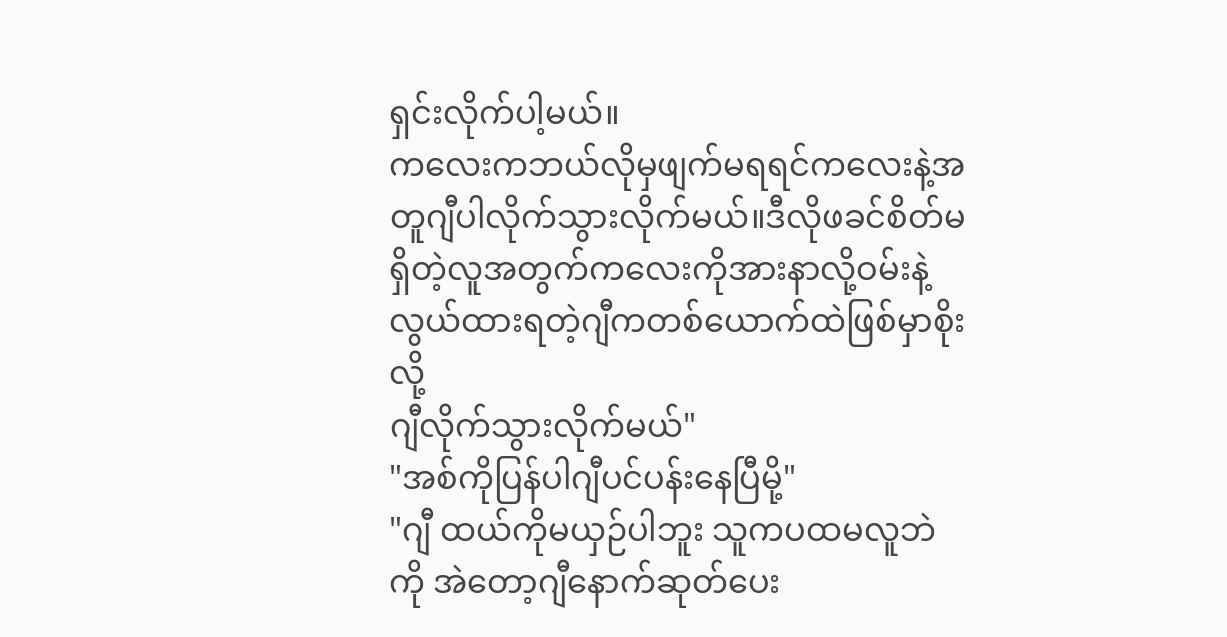ရှင်းလိုက်ပါ့မယ်။
ကလေးကဘယ်လိုမှဖျက်မရရင်ကလေးနဲ့အတူဂျီပါလိုက်သွားလိုက်မယ်။ဒီလိုဖခင်စိတ်မရှိတဲ့လူအတွက်ကလေးကိုအားနာလို့ဝမ်းနဲ့လွယ်ထားရတဲ့ဂျီကတစ်ယောက်ထဲဖြစ်မှာစိုးလို့
ဂျီလိုက်သွားလိုက်မယ်"
"အစ်ကိုပြန်ပါဂျီပင်ပန်းနေပြီမို့"
"ဂျီ ထယ်ကိုမယှဉ်ပါဘူး သူကပထမလူဘဲကို အဲတော့ဂျီနောက်ဆုတ်ပေး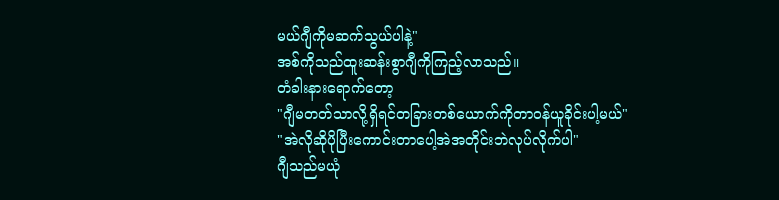မယ်ဂျီကိုမဆက်သွယ်ပါနဲ့"
အစ်ကိုသည်ထူးဆန်းစွာဂျီကိုကြည့်လာသည်။
တံခါးနားရောက်တော့
"ဂျီမတတ်သာလို့ရှိရင်တခြားတစ်ယောက်ကိုတာဝန်ယူခိုင်းပါ့မယ်"
"အဲလိုဆိုပိုပြီးကောင်းတာပေါ့အဲအတိုင်းဘဲလုပ်လိုက်ပါ"
ဂျီသည်မယုံ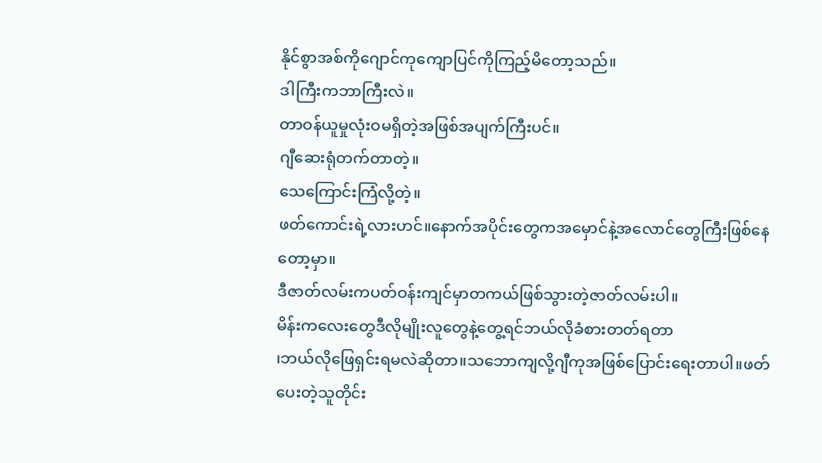နိုင်စွာအစ်ကိုဂျောင်ကုကျောပြင်ကိုကြည့်မိတော့သည်။
ဒါကြီးကဘာကြီးလဲ။
တာဝန်ယူမှုလုံးဝမရှိတဲ့အဖြစ်အပျက်ကြီးပင်။
ဂျီဆေးရုံတက်တာတဲ့။
သေကြောင်းကြံလို့တဲ့။
ဖတ်ကောင်းရဲ့လားဟင်။နောက်အပိုင်းတွေကအမှောင်နဲ့အလောင်တွေကြီးဖြစ်နေတော့မှာ။
ဒီဇာတ်လမ်းကပတ်ဝန်းကျင်မှာတကယ်ဖြစ်သွားတဲ့ဇာတ်လမ်းပါ။
မိန်းကလေးတွေဒီလိုမျိုးလူတွေနဲ့တွေ့ရင်ဘယ်လိုခံစားတတ်ရတာ
၊ဘယ်လိုဖြေရှင်းရမလဲ‌ဆိုတာ။သဘောကျလို့ဂျီကုအဖြစ်ပြောင်းရေးတာပါ။ဖတ်ပေးတဲ့သူတိုင်း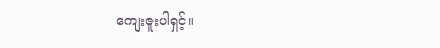ကျေးဇူးပါရှင့်။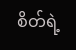စိတ်ရဲ့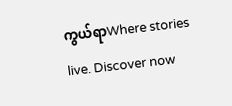ကွယ်ရာWhere stories live. Discover now